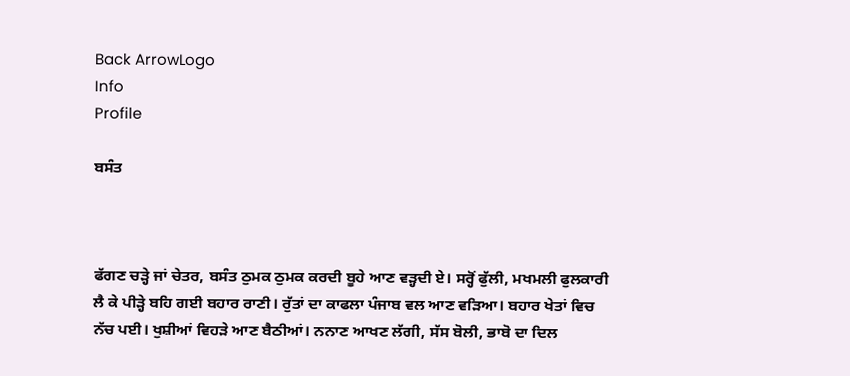Back ArrowLogo
Info
Profile

ਬਸੰਤ



ਫੱਗਣ ਚੜ੍ਹੇ ਜਾਂ ਚੇਤਰ, ਬਸੰਤ ਠੁਮਕ ਠੁਮਕ ਕਰਦੀ ਬੂਹੇ ਆਣ ਵੜ੍ਹਦੀ ਏ। ਸਰ੍ਹੋਂ ਫੁੱਲੀ, ਮਖਮਲੀ ਫੁਲਕਾਰੀ ਲੈ ਕੇ ਪੀੜ੍ਹੇ ਬਹਿ ਗਈ ਬਹਾਰ ਰਾਣੀ। ਰੁੱਤਾਂ ਦਾ ਕਾਫਲਾ ਪੰਜਾਬ ਵਲ ਆਣ ਵੜਿਆ। ਬਹਾਰ ਖੇਤਾਂ ਵਿਚ ਨੱਚ ਪਈ। ਖੁਸ਼ੀਆਂ ਵਿਹੜੇ ਆਣ ਬੈਠੀਆਂ। ਨਨਾਣ ਆਖਣ ਲੱਗੀ, ਸੱਸ ਬੋਲੀ, ਭਾਬੋ ਦਾ ਦਿਲ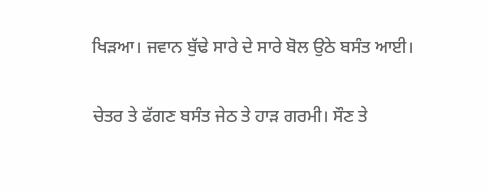ਖਿੜਆ। ਜਵਾਨ ਬੁੱਢੇ ਸਾਰੇ ਦੇ ਸਾਰੇ ਬੋਲ ਉਠੇ ਬਸੰਤ ਆਈ।

ਚੇਤਰ ਤੇ ਫੱਗਣ ਬਸੰਤ ਜੇਠ ਤੇ ਹਾੜ ਗਰਮੀ। ਸੌਣ ਤੇ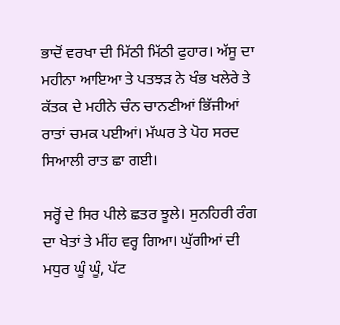ਭਾਦੋਂ ਵਰਖਾ ਦੀ ਮਿੱਠੀ ਮਿੱਠੀ ਫੁਹਾਰ। ਅੱਸੂ ਦਾ ਮਹੀਨਾ ਆਇਆ ਤੇ ਪਤਝੜ ਨੇ ਖੰਭ ਖਲੇਰੇ ਤੇ ਕੱਤਕ ਦੇ ਮਹੀਨੇ ਚੰਨ ਚਾਨਣੀਆਂ ਭਿੱਜੀਆਂ ਰਾਤਾਂ ਚਮਕ ਪਈਆਂ। ਮੱਘਰ ਤੇ ਪੋਹ ਸਰਦ ਸਿਆਲੀ ਰਾਤ ਛਾ ਗਈ।

ਸਰ੍ਹੋਂ ਦੇ ਸਿਰ ਪੀਲੇ ਛਤਰ ਝੂਲੇ। ਸੁਨਹਿਰੀ ਰੰਗ ਦਾ ਖੇਤਾਂ ਤੇ ਮੀਂਹ ਵਰ੍ਹ ਗਿਆ। ਘੁੱਗੀਆਂ ਦੀ ਮਧੁਰ ਘੂੰ ਘੂੰ, ਪੱਟ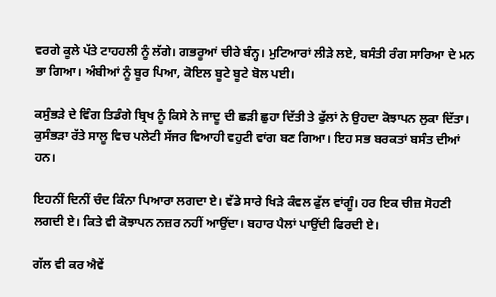ਵਰਗੇ ਕੂਲੇ ਪੱਤੇ ਟਾਹਹਲੀ ਨੂੰ ਲੱਗੇ। ਗਭਰੂਆਂ ਚੀਰੇ ਬੰਨ੍ਹ। ਮੁਟਿਆਰਾਂ ਲੀੜੇ ਲਏ, ਬਸੰਤੀ ਰੰਗ ਸਾਰਿਆ ਦੇ ਮਨ ਭਾ ਗਿਆ। ਅੰਬੀਆਂ ਨੂੰ ਬੂਰ ਪਿਆ, ਕੋਇਲ ਬੂਟੇ ਬੂਟੇ ਬੋਲ ਪਈ।

ਕਸੁੰਭੜੇ ਦੇ ਵਿੰਗ ਤਿਡੰਗੇ ਬ੍ਰਿਖ ਨੂੰ ਕਿਸੇ ਨੇ ਜਾਦੂ ਦੀ ਛੜੀ ਛੁਹਾ ਦਿੱਤੀ ਤੇ ਫੁੱਲਾਂ ਨੇ ਉਹਦਾ ਕੋਝਾਪਨ ਲੁਕਾ ਦਿੱਤਾ। ਕੁਸੰਭੜਾ ਰੱਤੇ ਸਾਲੂ ਵਿਚ ਪਲੇਟੀ ਸੱਜਰ ਵਿਆਹੀ ਵਹੁਟੀ ਵਾਂਗ ਬਣ ਗਿਆ। ਇਹ ਸਭ ਬਰਕਤਾਂ ਬਸੰਤ ਦੀਆਂ ਹਨ।

ਇਹਨੀਂ ਦਿਨੀਂ ਚੰਦ ਕਿੰਨਾ ਪਿਆਰਾ ਲਗਦਾ ਏ। ਵੱਡੇ ਸਾਰੇ ਖਿੜੇ ਕੰਵਲ ਫੁੱਲ ਵਾਂਗੂੰ। ਹਰ ਇਕ ਚੀਜ਼ ਸੋਹਣੀ ਲਗਦੀ ਏ। ਕਿਤੇ ਵੀ ਕੋਝਾਪਨ ਨਜ਼ਰ ਨਹੀਂ ਆਉਂਦਾ। ਬਹਾਰ ਪੈਲਾਂ ਪਾਉਂਦੀ ਫਿਰਦੀ ਏ।

ਗੱਲ ਵੀ ਕਰ ਐਵੇਂ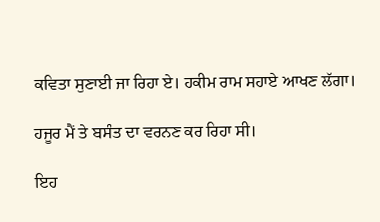ਕਵਿਤਾ ਸੁਣਾਈ ਜਾ ਰਿਹਾ ਏ। ਹਕੀਮ ਰਾਮ ਸਹਾਏ ਆਖਣ ਲੱਗਾ।

ਹਜੂਰ ਮੈਂ ਤੇ ਬਸੰਤ ਦਾ ਵਰਨਣ ਕਰ ਰਿਹਾ ਸੀ।

ਇਹ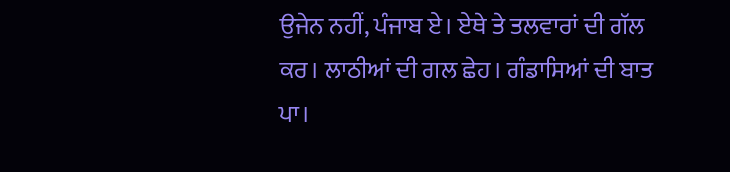ਉਜੇਨ ਨਹੀਂ, ਪੰਜਾਬ ਏ। ਏਥੇ ਤੇ ਤਲਵਾਰਾਂ ਦੀ ਗੱਲ ਕਰ। ਲਾਠੀਆਂ ਦੀ ਗਲ ਛੇਹ। ਗੰਡਾਸਿਆਂ ਦੀ ਬਾਤ ਪਾ।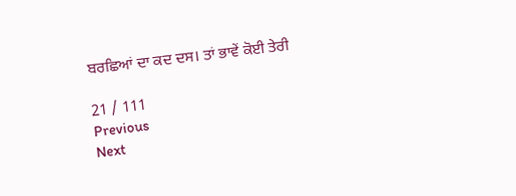ਬਰਛਿਆਂ ਦਾ ਕਦ ਦਸ। ਤਾਂ ਭਾਵੇਂ ਕੋਈ ਤੇਰੀ

21 / 111
Previous
Next